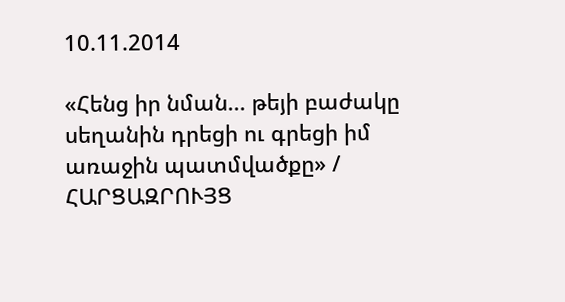10.11.2014

«Հենց իր նման... թեյի բաժակը սեղանին դրեցի ու գրեցի իմ առաջին պատմվածքը» / ՀԱՐՑԱԶՐՈՒՅՑ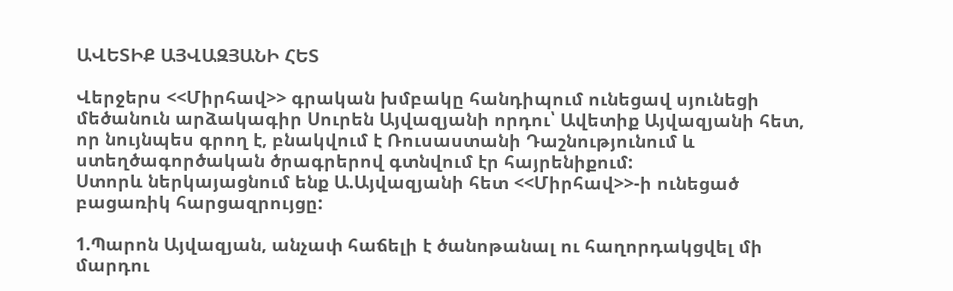ԱՎԵՏԻՔ ԱՅՎԱԶՅԱՆԻ ՀԵՏ

Վերջերս <<Միրհավ>> գրական խմբակը հանդիպում ունեցավ սյունեցի մեծանուն արձակագիր Սուրեն Այվազյանի որդու՝ Ավետիք Այվազյանի հետ, որ նույնպես գրող է, բնակվում է Ռուսաստանի Դաշնությունում և ստեղծագործական ծրագրերով գտնվում էր հայրենիքում:
Ստորև ներկայացնում ենք Ա.Այվազյանի հետ <<Միրհավ>>-ի ունեցած բացառիկ հարցազրույցը:

1.Պարոն Այվազյան, անչափ հաճելի է ծանոթանալ ու հաղորդակցվել մի մարդու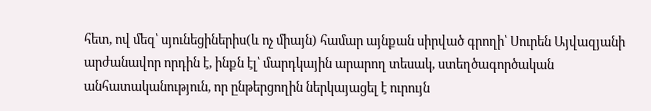հետ, ով մեզ՝ սյունեցիներիս(և ոչ միայն) համար այնքան սիրված գրողի՝ Սուրեն Այվազյանի արժանավոր որդին է, ինքն էլ՝ մարդկային արարող տեսակ, ստեղծագործական անհատականություն, որ ընթերցողին ներկայացել է ուրույն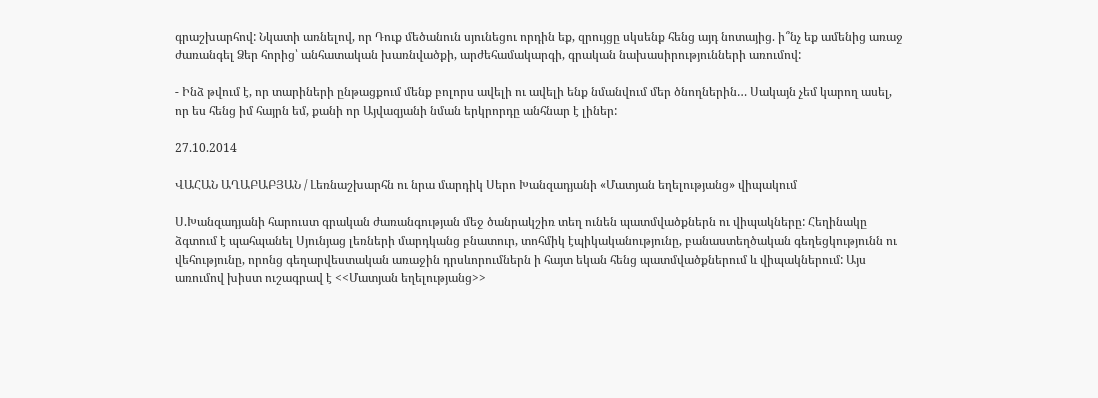գրաշխարհով: Նկատի առնելով, որ Դուք մեծանուն սյունեցու որդին եք, զրույցը սկսենք հենց այդ նոտայից. ի՞նչ եք ամենից առաջ ժառանգել Ձեր հորից՝ անհատական խառնվածքի, արժեհամակարգի, գրական նախասիրությունների առումով:

- Ինձ թվում է, որ տարիների ընթացքում մենք բոլորս ավելի ու ավելի ենք նմանվում մեր ծնողներին… Սակայն չեմ կարող ասել, որ ես հենց իմ հայրն եմ, քանի որ Այվազյանի նման երկրորդը անհնար է լիներ:

27.10.2014

ՎԱՀԱՆ ԱՂԱԲԱԲՅԱՆ / Լեռնաշխարհն ու նրա մարդիկ Սերո Խանզադյանի «Մատյան եղելությանց» վիպակում

Ս.Խանզադյանի հարուստ գրական ժառանգության մեջ ծանրակշիռ տեղ ունեն պատմվածքներն ու վիպակները: Հեղինակը ձգտում է պահպանել Սյունյաց լեռների մարդկանց բնատուր, տոհմիկ էպիկականությունը, բանաստեղծական գեղեցկությունն ու վեհությունը, որոնց գեղարվեստական առաջին դրսևորումներն ի հայտ եկան հենց պատմվածքներում և վիպակներում: Այս առումով խիստ ուշագրավ է <<Մատյան եղելությանց>>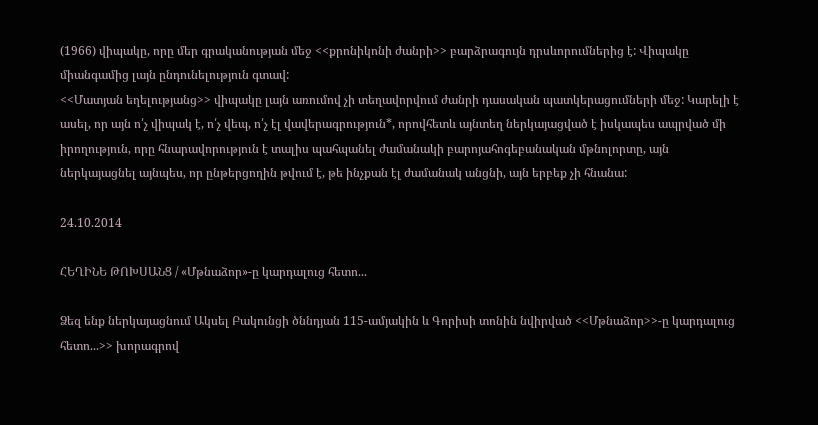(1966) վիպակը, որը մեր գրականության մեջ <<քրոնիկոնի ժանրի>> բարձրագույն դրսևորումներից է: Վիպակը միանգամից լայն ընդունելություն գտավ:
<<Մատյան եղելությանց>> վիպակը լայն առումով չի տեղավորվում ժանրի դասական պատկերացումների մեջ: Կարելի է ասել, որ այն ո՛չ վիպակ է, ո՛չ վեպ, ո՛չ էլ վավերագրություն*, որովհետև այնտեղ ներկայացված է իսկապես ապրված մի իրողություն, որը հնարավորություն է տալիս պահպանել ժամանակի բարոյահոգեբանական մթնոլորտը, այն ներկայացնել այնպես, որ ընթերցողին թվում է, թե ինչքան էլ ժամանակ անցնի, այն երբեք չի հնանա:

24.10.2014

ՀԵՂԻՆԵ ԹՈԽՍԱՆՑ / «Մթնաձոր»-ը կարդալուց հետո...

Ձեզ ենք ներկայացնում Ակսել Բակունցի ծննդյան 115-ամյակին և Գորիսի տոնին նվիրված <<Մթնաձոր>>-ը կարդալուց հետո...>> խորագրով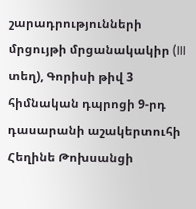շարադրությունների մրցույթի մրցանակակիր (III տեղ), Գորիսի թիվ 3 հիմնական դպրոցի 9-րդ դասարանի աշակերտուհի Հեղինե Թոխսանցի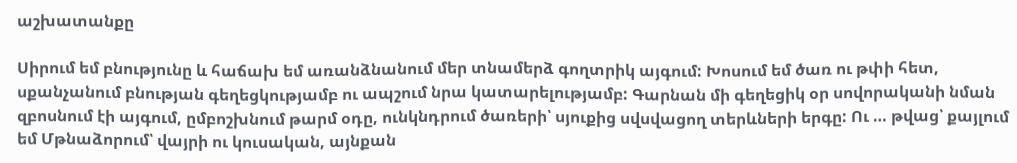աշխատանքը

Սիրում եմ բնությունը և հաճախ եմ առանձնանում մեր տնամերձ գողտրիկ այգում: Խոսում եմ ծառ ու թփի հետ, սքանչանում բնության գեղեցկությամբ ու ապշում նրա կատարելությամբ: Գարնան մի գեղեցիկ օր սովորականի նման զբոսնում էի այգում, ըմբոշխնում թարմ օդը, ունկնդրում ծառերի՝ սյուքից սվսվացող տերևների երգը: Ու … թվաց՝ քայլում եմ Մթնաձորում՝ վայրի ու կուսական, այնքան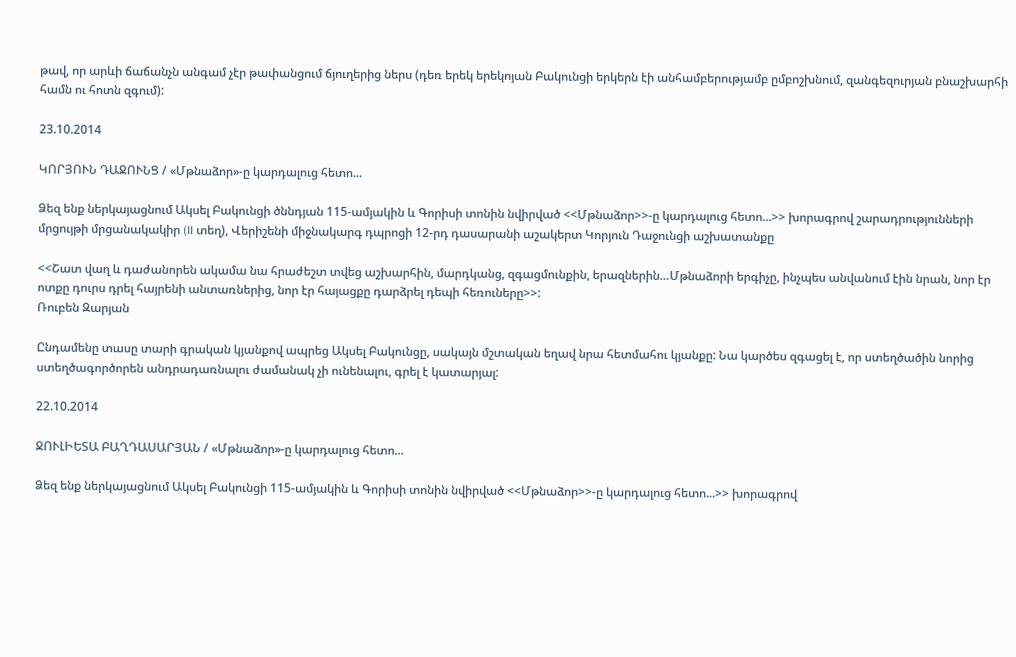թավ, որ արևի ճաճանչն անգամ չէր թափանցում ճյուղերից ներս (դեռ երեկ երեկոյան Բակունցի երկերն էի անհամբերությամբ ըմբոշխնում, զանգեզուրյան բնաշխարհի համն ու հոտն զգում):

23.10.2014

ԿՈՐՅՈՒՆ ԴԱՋՈՒՆՑ / «Մթնաձոր»-ը կարդալուց հետո...

Ձեզ ենք ներկայացնում Ակսել Բակունցի ծննդյան 115-ամյակին և Գորիսի տոնին նվիրված <<Մթնաձոր>>-ը կարդալուց հետո...>> խորագրով շարադրությունների մրցույթի մրցանակակիր (II տեղ), Վերիշենի միջնակարգ դպրոցի 12-րդ դասարանի աշակերտ Կորյուն Դաջունցի աշխատանքը

<<Շատ վաղ և դաժանորեն ակամա նա հրաժեշտ տվեց աշխարհին, մարդկանց, զգացմունքին, երազներին…Մթնաձորի երգիչը, ինչպես անվանում էին նրան, նոր էր ոտքը դուրս դրել հայրենի անտառներից, նոր էր հայացքը դարձրել դեպի հեռուները>>:
Ռուբեն Զարյան

Ընդամենը տասը տարի գրական կյանքով ապրեց Ակսել Բակունցը, սակայն մշտական եղավ նրա հետմահու կյանքը: Նա կարծես զգացել է, որ ստեղծածին նորից ստեղծագործորեն անդրադառնալու ժամանակ չի ունենալու, գրել է կատարյալ:

22.10.2014

ՋՈՒԼԻԵՏԱ ԲԱՂԴԱՍԱՐՅԱՆ / «Մթնաձոր»-ը կարդալուց հետո...

Ձեզ ենք ներկայացնում Ակսել Բակունցի 115-ամյակին և Գորիսի տոնին նվիրված <<Մթնաձոր>>-ը կարդալուց հետո...>> խորագրով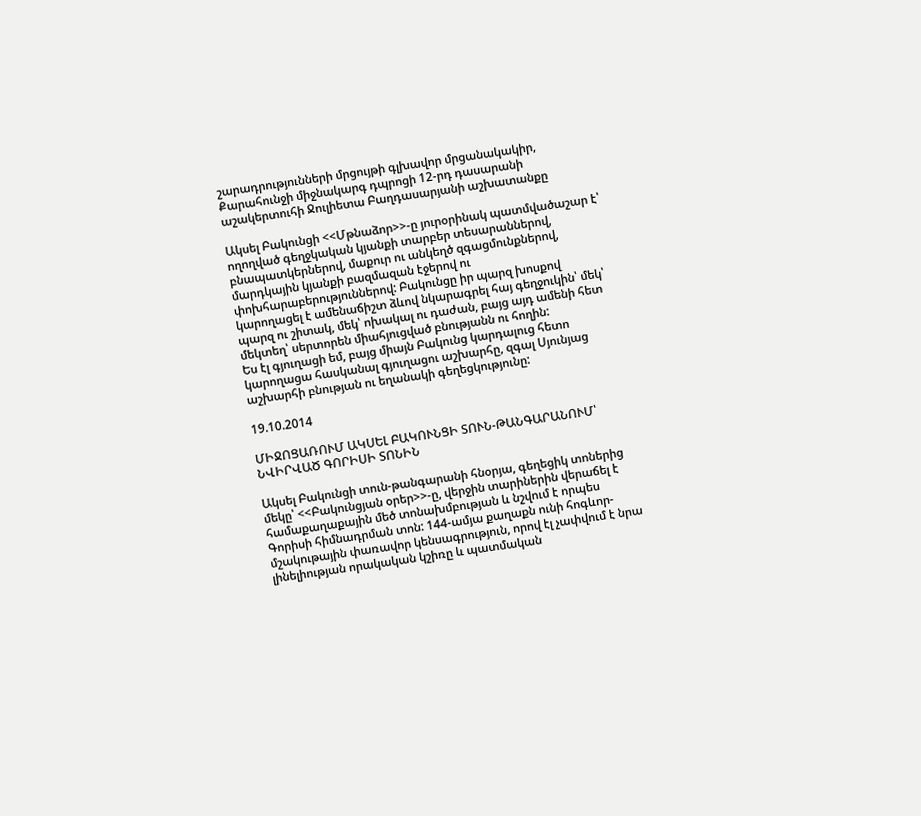շարադրությունների մրցույթի գլխավոր մրցանակակիր, Քարահունջի միջնակարգ դպրոցի 12-րդ դասարանի աշակերտուհի Ջուլիետա Բաղդասարյանի աշխատանքը

Ակսել Բակունցի <<Մթնաձոր>>-ը յուրօրինակ պատմվածաշար է՝ ողողված գեղջկական կյանքի տարբեր տեսարաններով, բնապատկերներով, մաքուր ու անկեղծ զգացմունքներով, մարդկային կյանքի բազմազան էջերով ու փոխհարաբերություններով: Բակունցը իր պարզ խոսքով կարողացել է ամենաճիշտ ձևով նկարագրել հայ գեղջուկին՝ մեկ՝ պարզ ու շիտակ, մեկ՝ ոխակալ ու դաժան, բայց այդ ամենի հետ մեկտեղ՝ սերտորեն միահյուցված բնությանն ու հողին:
Ես էլ գյուղացի եմ, բայց միայն Բակունց կարդալուց հետո կարողացա հասկանալ գյուղացու աշխարհը, զգալ Սյունյաց աշխարհի բնության ու եղանակի գեղեցկությունը:

19.10.2014

ՄԻՋՈՑԱՌՈՒՄ ԱԿՍԵԼ ԲԱԿՈՒՆՑԻ ՏՈՒՆ-ԹԱՆԳԱՐԱՆՈՒՄ՝ ՆՎԻՐՎԱԾ ԳՈՐԻՍԻ ՏՈՆԻՆ

Ակսել Բակունցի տուն-թանգարանի հնօրյա, գեղեցիկ տոներից մեկը՝ <<Բակունցյան օրեր>>-ը, վերջին տարիներին վերաճել է համաքաղաքային մեծ տոնախմբության և նշվում է որպես Գորիսի հիմնադրման տոն: 144-ամյա քաղաքն ունի հոգևոր-մշակութային փառավոր կենսագրություն, որով էլ չափվում է նրա լինելիության որակական կշիռը և պատմական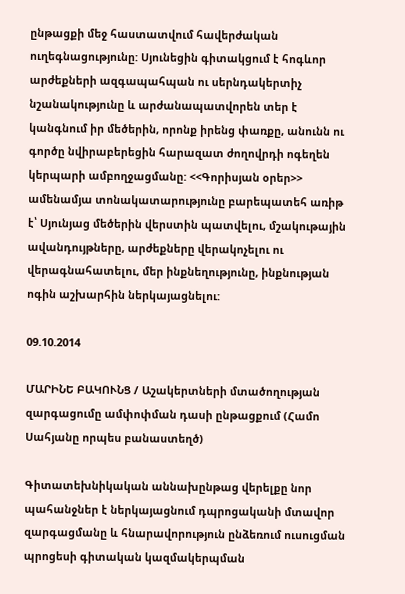ընթացքի մեջ հաստատվում հավերժական ուղեգնացությունը: Սյունեցին գիտակցում է հոգևոր արժեքների ազգապահպան ու սերնդակերտիչ նշանակությունը և արժանապատվորեն տեր է կանգնում իր մեծերին, որոնք իրենց փառքը, անունն ու գործը նվիրաբերեցին հարազատ ժողովրդի ոգեղեն կերպարի ամբողջացմանը: <<Գորիսյան օրեր>> ամենամյա տոնակատարությունը բարեպատեհ առիթ է՝ Սյունյաց մեծերին վերստին պատվելու, մշակութային ավանդույթները, արժեքները վերակոչելու ու վերագնահատելու, մեր ինքնեղությունը, ինքնության ոգին աշխարհին ներկայացնելու:

09.10.2014

ՄԱՐԻՆԵ ԲԱԿՈՒՆՑ / Աշակերտների մտածողության զարգացումը ամփոփման դասի ընթացքում (Համո Սահյանը որպես բանաստեղծ)

Գիտատեխնիկական աննախընթաց վերելքը նոր պահանջներ է ներկայացնում դպրոցականի մտավոր զարգացմանը և հնարավորություն ընձեռում ուսուցման պրոցեսի գիտական կազմակերպման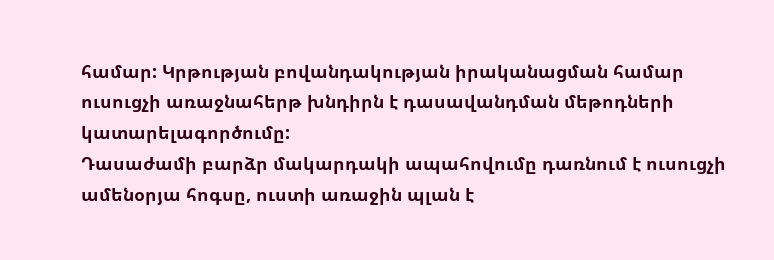համար: Կրթության բովանդակության իրականացման համար ուսուցչի առաջնահերթ խնդիրն է դասավանդման մեթոդների կատարելագործումը:
Դասաժամի բարձր մակարդակի ապահովումը դառնում է ուսուցչի ամենօրյա հոգսը, ուստի առաջին պլան է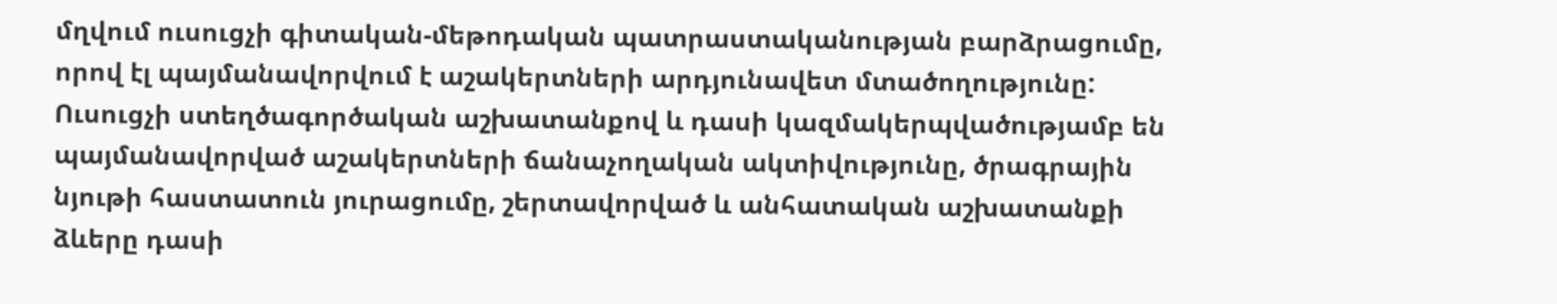մղվում ուսուցչի գիտական-մեթոդական պատրաստականության բարձրացումը, որով էլ պայմանավորվում է աշակերտների արդյունավետ մտածողությունը:
Ուսուցչի ստեղծագործական աշխատանքով և դասի կազմակերպվածությամբ են պայմանավորված աշակերտների ճանաչողական ակտիվությունը, ծրագրային նյութի հաստատուն յուրացումը, շերտավորված և անհատական աշխատանքի ձևերը դասի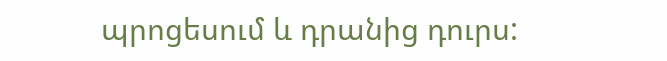պրոցեսում և դրանից դուրս: